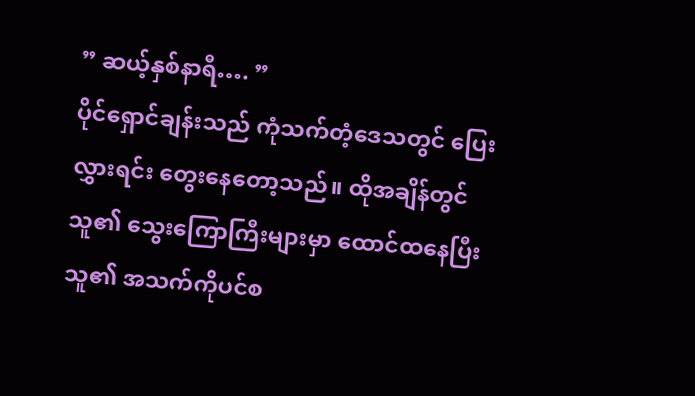” ဆယ့်နှစ်နာရီ…. ”
ပိုင်ရှောင်ချန်းသည် ကုံသက်တံ့ဒေသတွင် ပြေးလွှားရင်း တွေးနေတော့သည်။ ထိုအချိန်တွင် သူ၏ သွေးကြောကြီးများမှာ ထောင်ထနေပြီး သူ၏ အသက်ကိုပင်စ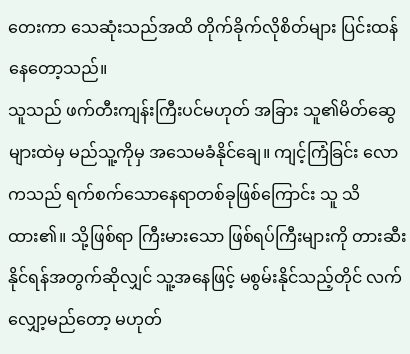တေးကာ သေဆုံးသည်အထိ တိုက်ခိုက်လိုစိတ်များ ပြင်းထန်နေတော့သည်။
သူသည် ဖက်တီးကျန်းကြီးပင်မဟုတ် အခြား သူ၏မိတ်ဆွေများထဲမှ မည်သူ့ကိုမှ အသေမခံနိုင်ချေ။ ကျင့်ကြံခြင်း လောကသည် ရက်စက်သောနေရာတစ်ခုဖြစ်ကြောင်း သူ သိထား၏။ သို့ဖြစ်ရာ ကြီးမားသော ဖြစ်ရပ်ကြီးများကို တားဆီးနိုင်ရန်အတွက်ဆိုလျှင် သူ့အနေဖြင့် မစွမ်းနိုင်သည့်တိုင် လက်လျှော့မည်တော့ မဟုတ်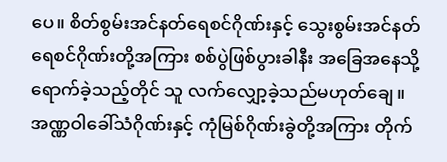ပေ။ စိတ်စွမ်းအင်နတ်ရေစင်ဂိုဏ်းနှင့် သွေးစွမ်းအင်နတ်ရေစင်ဂိုဏ်းတို့အကြား စစ်ပွဲဖြစ်ပွားခါနီး အခြေအနေသို့ ရောက်ခဲ့သည့်တိုင် သူ လက်လျှော့ခဲ့သည်မဟုတ်ချေ။ အဏ္ဏဝါခေါ်သံဂိုဏ်းနှင့် ကုံမြစ်ဂိုဏ်းခွဲတို့အကြား တိုက်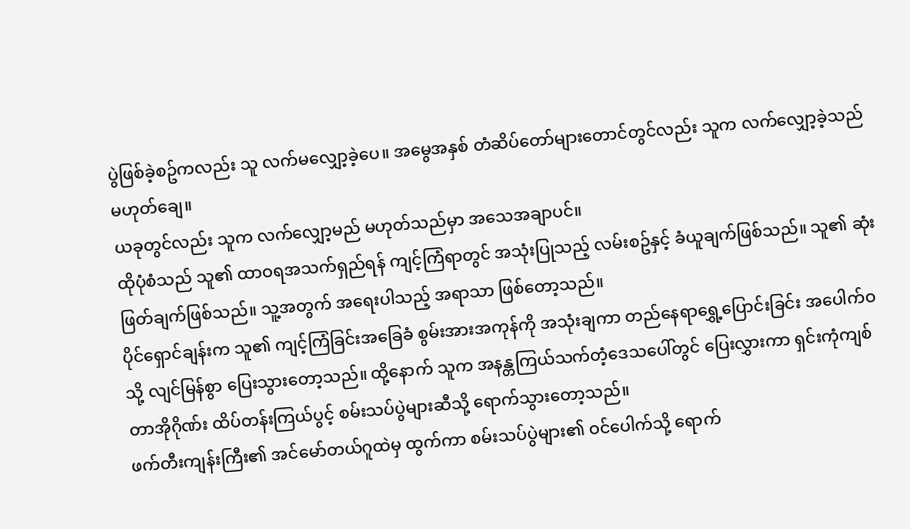ပွဲဖြစ်ခဲ့စဥ်ကလည်း သူ လက်မလျှော့ခဲ့ပေ။ အမွေအနှစ် တံဆိပ်တော်များတောင်တွင်လည်း သူက လက်လျှော့ခဲ့သည်မဟုတ်ချေ။
ယခုတွင်လည်း သူက လက်လျှော့မည် မဟုတ်သည်မှာ အသေအချာပင်။
ထိုပုံစံသည် သူ၏ ထာဝရအသက်ရှည်ရန် ကျင့်ကြံရာတွင် အသုံးပြုသည့် လမ်းစဥ်နှင့် ခံယူချက်ဖြစ်သည်။ သူ၏ ဆုံးဖြတ်ချက်ဖြစ်သည်။ သူ့အတွက် အရေးပါသည့် အရာသာ ဖြစ်တော့သည်။
ပိုင်ရှောင်ချန်းက သူ၏ ကျင့်ကြံခြင်းအခြေခံ စွမ်းအားအကုန်ကို အသုံးချကာ တည်နေရာရွှေ့ပြောင်းခြင်း အပေါက်ဝသို့ လျင်မြန်စွာ ပြေးသွားတော့သည်။ ထို့နောက် သူက အနန္တကြယ်သက်တံ့ဒေသပေါ်တွင် ပြေးလွှားကာ ရှင်းကုံကျစ်တာအိုဂိုဏ်း ထိပ်တန်းကြယ်ပွင့် စမ်းသပ်ပွဲများဆီသို့ ရောက်သွားတော့သည်။
ဖက်တီးကျန်းကြီး၏ အင်မော်တယ်ဂူထဲမှ ထွက်ကာ စမ်းသပ်ပွဲများ၏ ဝင်ပေါက်သို့ ရောက်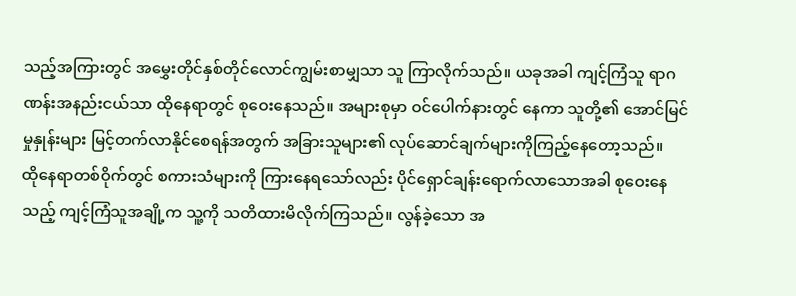သည့်အကြားတွင် အမွှေးတိုင်နှစ်တိုင်လောင်ကျွမ်းစာမျှသာ သူ ကြာလိုက်သည်။ ယခုအခါ ကျင့်ကြံသူ ရာဂဏန်းအနည်းငယ်သာ ထိုနေရာတွင် စုဝေးနေသည်။ အများစုမှာ ဝင်ပေါက်နားတွင် နေကာ သူတို့၏ အောင်မြင်မှုနှုန်းများ မြင့်တက်လာနိုင်စေရန်အတွက် အခြားသူများ၏ လုပ်ဆောင်ချက်များကိုကြည့်နေတော့သည်။
ထိုနေရာတစ်ဝိုက်တွင် စကားသံများကို ကြားနေရသော်လည်း ပိုင်ရှောင်ချန်းရောက်လာသောအခါ စုဝေးနေသည့် ကျင့်ကြံသူအချို့က သူ့ကို သတိထားမိလိုက်ကြသည်။ လွန်ခဲ့သော အ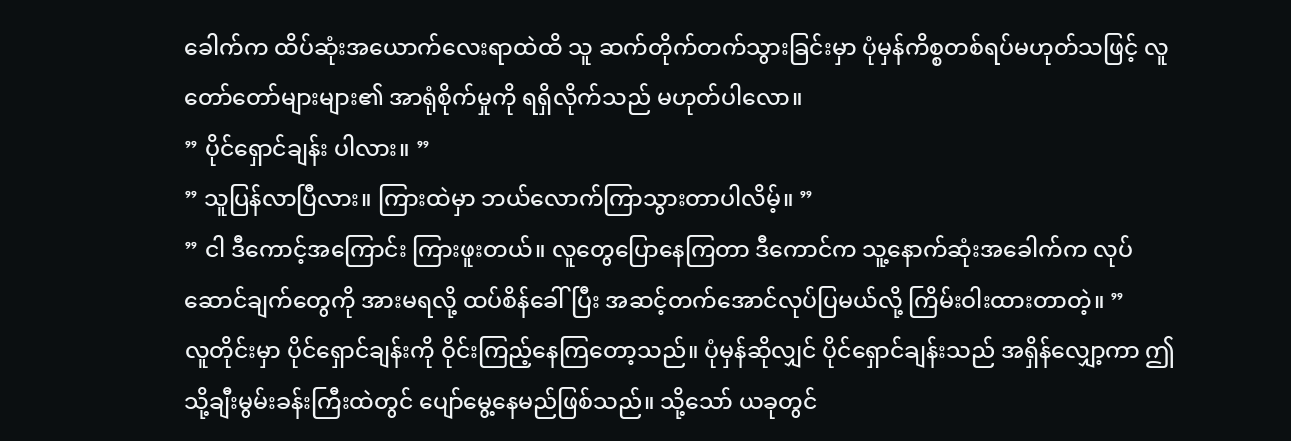ခေါက်က ထိပ်ဆုံးအယောက်လေးရာထဲထိ သူ ဆက်တိုက်တက်သွားခြင်းမှာ ပုံမှန်ကိစ္စတစ်ရပ်မဟုတ်သဖြင့် လူတော်တော်များများ၏ အာရုံစိုက်မှုကို ရရှိလိုက်သည် မဟုတ်ပါလော။
” ပိုင်ရှောင်ချန်း ပါလား။ ”
” သူပြန်လာပြီလား။ ကြားထဲမှာ ဘယ်လောက်ကြာသွားတာပါလိမ့်။ ”
” ငါ ဒီကောင့်အကြောင်း ကြားဖူးတယ်။ လူတွေပြောနေကြတာ ဒီကောင်က သူ့နောက်ဆုံးအခေါက်က လုပ်ဆောင်ချက်တွေကို အားမရလို့ ထပ်စိန်ခေါ်ပြီး အဆင့်တက်အောင်လုပ်ပြမယ်လို့ ကြိမ်းဝါးထားတာတဲ့။ ”
လူတိုင်းမှာ ပိုင်ရှောင်ချန်းကို ဝိုင်းကြည့်နေကြတော့သည်။ ပုံမှန်ဆိုလျှင် ပိုင်ရှောင်ချန်းသည် အရှိန်လျှော့ကာ ဤသို့ချီးမွမ်းခန်းကြီးထဲတွင် ပျော်မွေ့နေမည်ဖြစ်သည်။ သို့သော် ယခုတွင်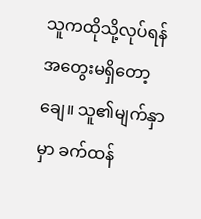သူကထိုသို့လုပ်ရန် အတွေးမရှိတော့ချေ။ သူ၏မျက်နှာမှာ ခက်ထန်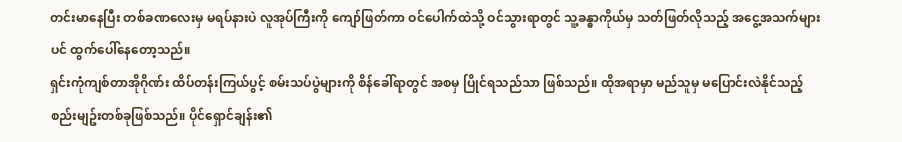တင်းမာနေပြီး တစ်ခဏလေးမှ မရပ်နားပဲ လူအုပ်ကြီးကို ကျော်ဖြတ်ကာ ဝင်ပေါက်ထဲသို့ ဝင်သွားရာတွင် သူ့ခန္ဓာကိုယ်မှ သတ်ဖြတ်လိုသည့် အငွေ့အသက်များပင် ထွက်ပေါ်နေတော့သည်။
ရှင်းကုံကျစ်တာအိုဂိုဏ်း ထိပ်တန်းကြယ်ပွင့် စမ်းသပ်ပွဲများကို စိန်ခေါ်ရာတွင် အစမှ ပြိုင်ရသည်သာ ဖြစ်သည်။ ထိုအရာမှာ မည်သူမှ မပြောင်းလဲနိုင်သည့် စည်းမျဥ်းတစ်ခုဖြစ်သည်။ ပိုင်ရှောင်ချန်း၏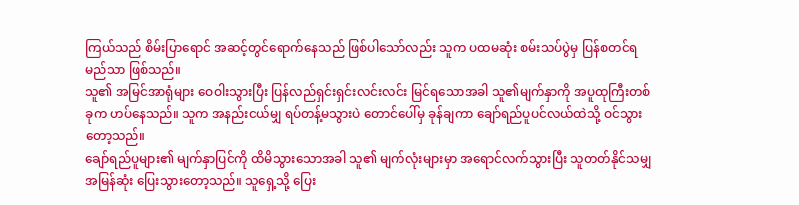ကြယ်သည် စိမ်းပြာရောင် အဆင့်တွင်ရောက်နေသည် ဖြစ်ပါသော်လည်း သူက ပထမဆုံး စမ်းသပ်ပွဲမှ ပြန်စတင်ရမည်သာ ဖြစ်သည်။
သူ၏ အမြင်အာရုံများ ဝေဝါးသွားပြီး ပြန်လည်ရှင်းရှင်းလင်းလင်း မြင်ရသောအခါ သူ၏မျက်နှာကို အပူထုကြီးတစ်ခုက ဟပ်နေသည်။ သူက အနည်းငယ်မျှ ရပ်တန့်မသွားပဲ တောင်ပေါ်မှ ခုန်ချကာ ချော်ရည်ပူပင်လယ်ထဲသို့ ဝင်သွားတော့သည်။
ချော်ရည်ပူများ၏ မျက်နှာပြင်ကို ထိမိသွားသောအခါ သူ၏ မျက်လုံးများမှာ အရောင်လက်သွားပြီး သူတတ်နိုင်သမျှ အမြန်ဆုံး ပြေးသွားတော့သည်။ သူရှေ့သို့ ပြေး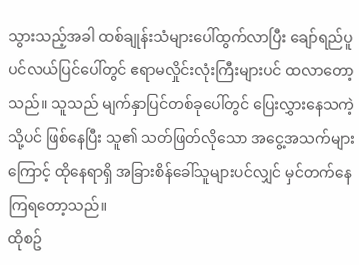သွားသည့်အခါ ထစ်ချုန်းသံများပေါ်ထွက်လာပြီး ချော်ရည်ပူ ပင်လယ်ပြင်ပေါ်တွင် ဧရာမလှိုင်းလုံးကြီးများပင် ထလာတော့သည်။ သူသည် မျက်နှာပြင်တစ်ခုပေါ်တွင် ပြေးလွှားနေသကဲ့သို့ပင် ဖြစ်နေပြီး သူ၏ သတ်ဖြတ်လိုသော အငွေ့အသက်များကြောင့် ထိုနေရာရှိ အခြားစိန်ခေါ်သူများပင်လျှင် မှင်တက်နေကြရတော့သည်။
ထိုစဥ်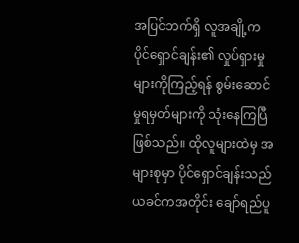အပြင်ဘက်ရှိ လူအချို့က ပိုင်ရှောင်ချန်း၏ လှုပ်ရှားမှုများကိုကြည့်ရန် စွမ်းဆောင်မှုရမှတ်များကို သုံးနေကြပြီဖြစ်သည်။ ထိုလူများထဲမှ အများစုမှာ ပိုင်ရှောင်ချန်းသည် ယခင်ကအတိုင်း ချော်ရည်ပူ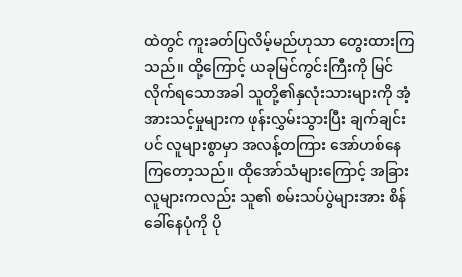ထဲတွင် ကူးခတ်ပြလိမ့်မည်ဟုသာ တွေးထားကြသည်။ ထို့ကြောင့် ယခုမြင်ကွင်းကြီးကို မြင်လိုက်ရသောအခါ သူတို့၏နှလုံးသားများကို အံ့အားသင့်မှုများက ဖုန်းလွှမ်းသွားပြီး ချက်ချင်းပင် လူများစွာမှာ အလန့်တကြား အော်ဟစ်နေကြတော့သည်။ ထိုအော်သံများကြောင့် အခြားလူများကလည်း သူ၏ စမ်းသပ်ပွဲများအား စိန်ခေါ်နေပုံကို ပို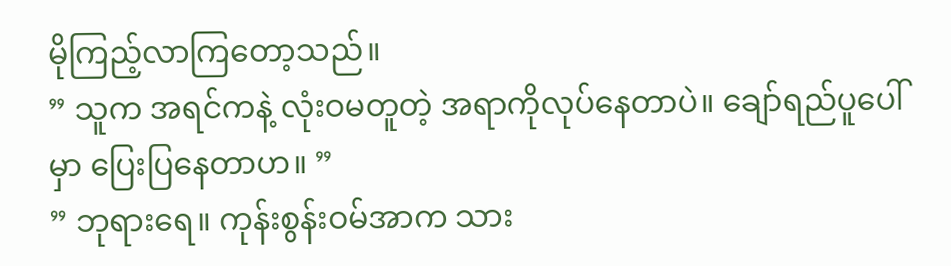မိုကြည့်လာကြတော့သည်။
” သူက အရင်ကနဲ့ လုံးဝမတူတဲ့ အရာကိုလုပ်နေတာပဲ။ ချော်ရည်ပူပေါ်မှာ ပြေးပြနေတာဟ။ ”
” ဘုရားရေ။ ကုန်းစွန်းဝမ်အာက သား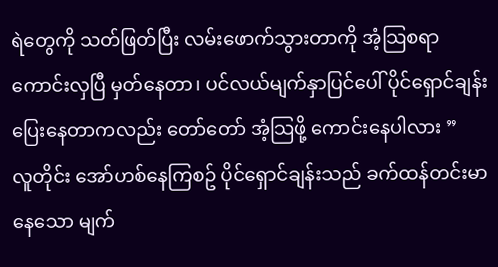ရဲတွေကို သတ်ဖြတ်ပြီး လမ်းဖောက်သွားတာကို အံ့သြစရာကောင်းလှပြီ မှတ်နေတာ၊ ပင်လယ်မျက်နှာပြင်ပေါ် ပိုင်ရှောင်ချန်း ပြေးနေတာကလည်း တော်တော် အံ့သြဖို့ ကောင်းနေပါလား ”
လူတိုင်း အော်ဟစ်နေကြစဥ် ပိုင်ရှောင်ချန်းသည် ခက်ထန်တင်းမာနေသော မျက်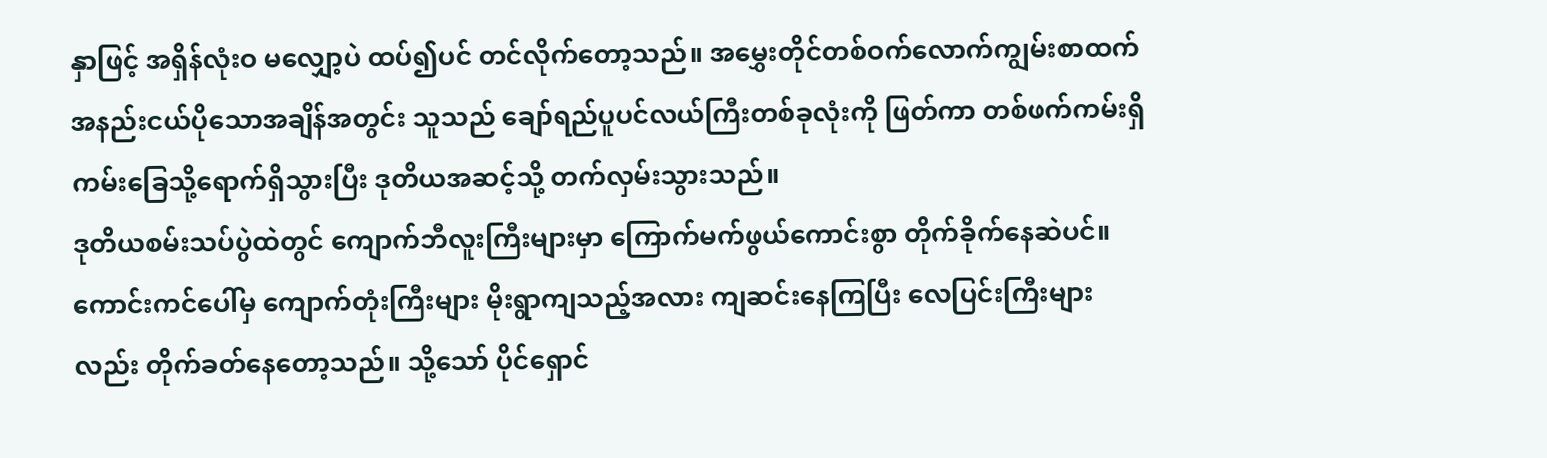နှာဖြင့် အရှိန်လုံးဝ မလျှော့ပဲ ထပ်၍ပင် တင်လိုက်တော့သည်။ အမွှေးတိုင်တစ်ဝက်လောက်ကျွမ်းစာထက် အနည်းငယ်ပိုသောအချိန်အတွင်း သူသည် ချော်ရည်ပူပင်လယ်ကြီးတစ်ခုလုံးကို ဖြတ်ကာ တစ်ဖက်ကမ်းရှိ ကမ်းခြေသို့ရောက်ရှိသွားပြီး ဒုတိယအဆင့်သို့ တက်လှမ်းသွားသည်။
ဒုတိယစမ်းသပ်ပွဲထဲတွင် ကျောက်ဘီလူးကြီးများမှာ ကြောက်မက်ဖွယ်ကောင်းစွာ တိုက်ခိုက်နေဆဲပင်။ ကောင်းကင်ပေါ်မှ ကျောက်တုံးကြီးများ မိုးရွာကျသည့်အလား ကျဆင်းနေကြပြီး လေပြင်းကြီးများလည်း တိုက်ခတ်နေတော့သည်။ သို့သော် ပိုင်ရှောင်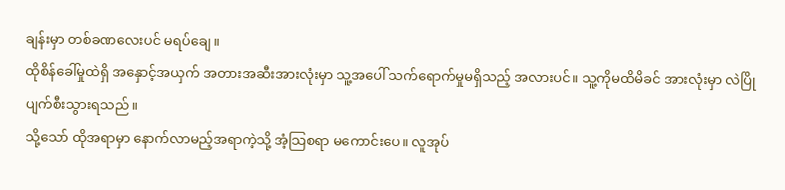ချန်းမှာ တစ်ခဏလေးပင် မရပ်ချေ။
ထိုစိန်ခေါ်မှုထဲရှိ အနှောင့်အယှက် အတားအဆီးအားလုံးမှာ သူ့အပေါ် သက်ရောက်မှုမရှိသည့် အလားပင်။ သူ့ကိုမထိမိခင် အားလုံးမှာ လဲပြိုပျက်စီးသွားရသည်။
သို့သော် ထိုအရာမှာ နောက်လာမည့်အရာကဲ့သို့ အံ့သြစရာ မကောင်းပေ။ လူအုပ်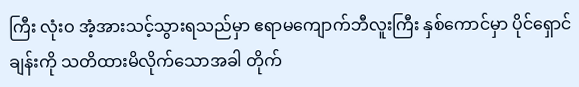ကြီး လုံးဝ အံ့အားသင့်သွားရသည်မှာ ဧရာမကျောက်ဘီလူးကြီး နှစ်ကောင်မှာ ပိုင်ရှောင်ချန်းကို သတိထားမိလိုက်သောအခါ တိုက်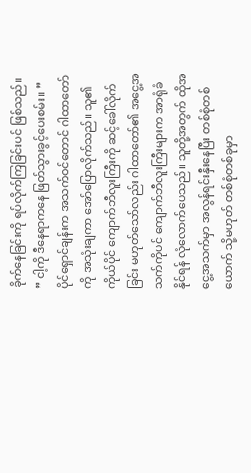ခိုက်နေခြင်းကို ရပ်လိုက်ကြခြင်းပင် ဖြစ်သည်။
” ငါ့ကို ဒီနေရာကနေ ဖြတ်သွားခွင့်ပေးစမ်း။ ”
ပိုင်ရှောင်ချန်းက အသက်ဝင်တောင် ဂါထာတော်ကို အသုံးချကာ အော်ပြောလိုက်သည်။ သူ၏ ကိုယ်ပိုင် ကျောက်ဘီလူးကြီးကို ဆင့်ခေါ်လိုက်ခြင်း မဟုတ်သော်လည်း ဂါထာတော်၏ အငွေ့အသက်ကိုပင် ကျောက်ဘီလူးကြီးများက အာရုံခံနိုင်ရန် လုံလောက်ပေသည်။ သူတို့အတွက် ထိုအငွေ့အသက်မှာ အလွန်ရင်းနှီးနေပြီး တစ်စုံတစ်ယောက် သို့မဟုတ် တစ်စုံတစ်ခုမှာ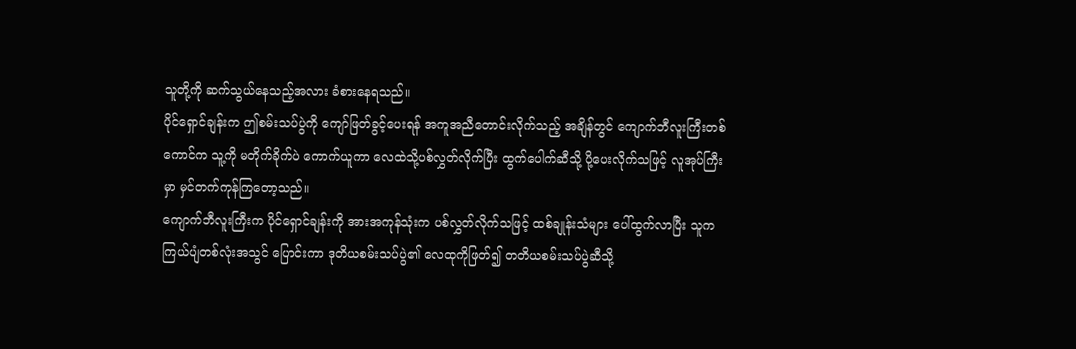သူတို့ကို ဆက်သွယ်နေသည့်အလား ခံစားနေရသည်။
ပိုင်ရှောင်ချန်းက ဤစမ်းသပ်ပွဲကို ကျော်ဖြတ်ခွင့်ပေးရန် အကူအညီတောင်းလိုက်သည့် အချိန်တွင် ကျောက်ဘီလူးကြီးတစ်ကောင်က သူ့ကို မတိုက်ခိုက်ပဲ ကောက်ယူကာ လေထဲသို့ပစ်လွှတ်လိုက်ပြီး ထွက်ပေါက်ဆီသို့ ပို့ပေးလိုက်သဖြင့် လူအုပ်ကြီးမှာ မှင်တက်ကုန်ကြတော့သည်။
ကျောက်ဘီလူးကြီးက ပိုင်ရှောင်ချန်းကို အားအကုန်သုံးက ပစ်လွှတ်လိုက်သဖြင့် ထစ်ချုန်းသံများ ပေါ်ထွက်လာပြီး သူက ကြယ်ပျံတစ်လုံးအသွင် ပြောင်းကာ ဒုတိယစမ်းသပ်ပွဲ၏ လေထုကိုဖြတ်၍ တတိယစမ်းသပ်ပွဲဆီသို့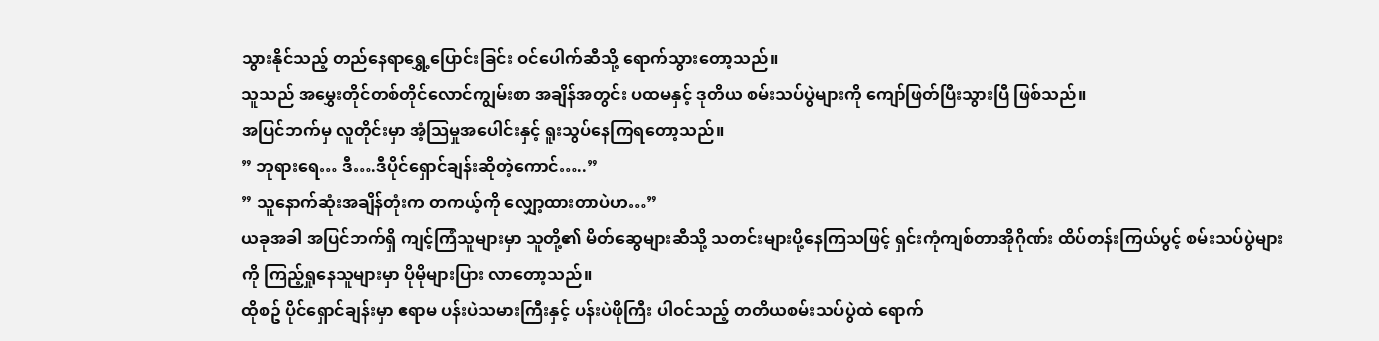သွားနိုင်သည့် တည်နေရာရွှေ့ပြောင်းခြင်း ဝင်ပေါက်ဆီသို့ ရောက်သွားတော့သည်။
သူသည် အမွှေးတိုင်တစ်တိုင်လောင်ကျွမ်းစာ အချိန်အတွင်း ပထမနှင့် ဒုတိယ စမ်းသပ်ပွဲများကို ကျော်ဖြတ်ပြီးသွားပြီ ဖြစ်သည်။
အပြင်ဘက်မှ လူတိုင်းမှာ အံ့သြမှုအပေါင်းနှင့် ရူးသွပ်နေကြရတော့သည်။
” ဘုရားရေ… ဒီ….ဒီပိုင်ရှောင်ချန်းဆိုတဲ့ကောင်…..”
” သူနောက်ဆုံးအချိန်တုံးက တကယ့်ကို လျှော့ထားတာပဲဟ…”
ယခုအခါ အပြင်ဘက်ရှိ ကျင့်ကြံသူများမှာ သူတို့၏ မိတ်ဆွေများဆီသို့ သတင်းများပို့နေကြသဖြင့် ရှင်းကုံကျစ်တာအိုဂိုဏ်း ထိပ်တန်းကြယ်ပွင့် စမ်းသပ်ပွဲများကို ကြည့်ရှုနေသူများမှာ ပိုမိုများပြား လာတော့သည်။
ထိုစဥ် ပိုင်ရှောင်ချန်းမှာ ဧရာမ ပန်းပဲသမားကြီးနှင့် ပန်းပဲဖိုကြီး ပါဝင်သည့် တတိယစမ်းသပ်ပွဲထဲ ရောက်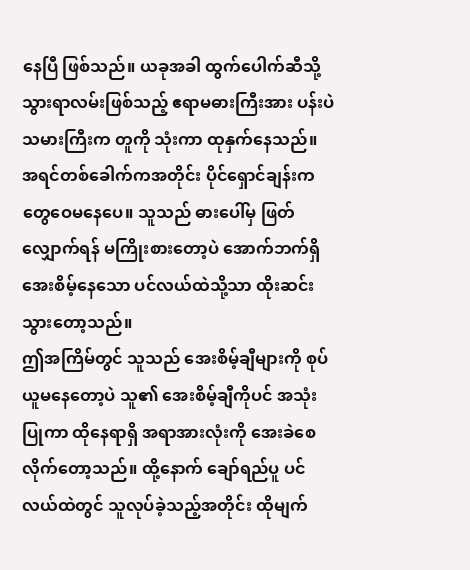နေပြီ ဖြစ်သည်။ ယခုအခါ ထွက်ပေါက်ဆီသို့သွားရာလမ်းဖြစ်သည့် ဧရာမဓားကြီးအား ပန်းပဲသမားကြီးက တူကို သုံးကာ ထုနှက်နေသည်။
အရင်တစ်ခေါက်ကအတိုင်း ပိုင်ရှောင်ချန်းက တွေဝေမနေပေ။ သူသည် ဓားပေါ်မှ ဖြတ်လျှောက်ရန် မကြိုးစားတော့ပဲ အောက်ဘက်ရှိ အေးစိမ့်နေသော ပင်လယ်ထဲသို့သာ ထိုးဆင်းသွားတော့သည်။
ဤအကြိမ်တွင် သူသည် အေးစိမ့်ချီများကို စုပ်ယူမနေတော့ပဲ သူ၏ အေးစိမ့်ချီကိုပင် အသုံးပြုကာ ထိုနေရာရှိ အရာအားလုံးကို အေးခဲစေလိုက်တော့သည်။ ထို့နောက် ချော်ရည်ပူ ပင်လယ်ထဲတွင် သူလုပ်ခဲ့သည့်အတိုင်း ထိုမျက်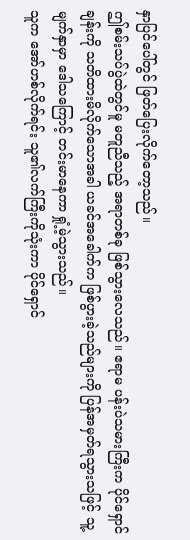နှာပြင်ပေါ်တွင် ဖြတ်ပြေးလိုက်တော့သည်။
ဤစမ်းသပ်ပွဲထဲတွင်မူ မတူညီသည့် အရာတစ်ခု ဖြစ်သွားလေသည်။ ဧရာမ ပန်းပဲသမားကြီးက ပိုင်ရှောင်ချန်းကို သတိထားမိလိုက်သောအခါ ယခင်အခေါက်က ဖြစ်ပွားခဲ့သည်များကို ပြန်အမှတ်ရသွားသဖြင့် သူ့မျက်နှာမှာ ဒေါသကြောင့် တင်းမာနေကာ ရှုံ့မဲ့သွားသည်။
သူက အော်ဟစ်လိုက်ရင်း သူ၏လက်ကြီးကိုသုံးကာ ပိုင်ရှောင်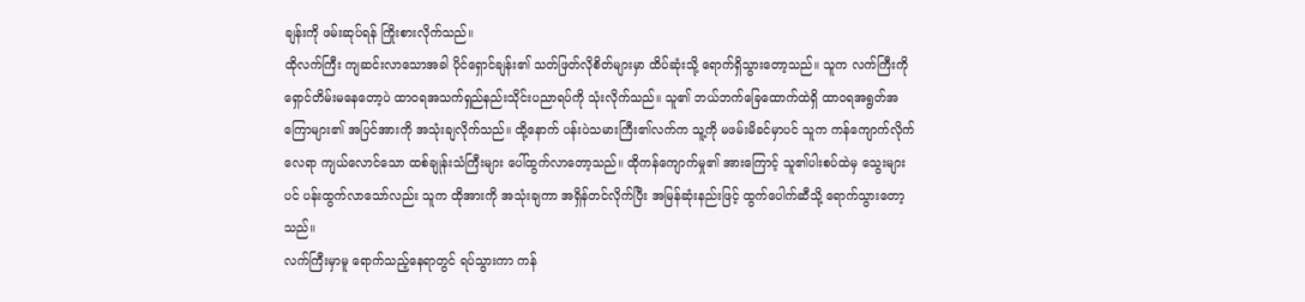ချန်းကို ဖမ်းဆုပ်ရန် ကြိုးစားလိုက်သည်။
ထိုလက်ကြီး ကျဆင်းလာသောအခါ ပိုင်ရှောင်ချန်း၏ သတ်ဖြတ်လိုစိတ်များမှာ ထိပ်ဆုံးသို့ ရောက်ရှိသွားတော့သည်။ သူက လက်ကြီးကို ရှောင်တိမ်းမနေတော့ပဲ ထာဝရအသက်ရှည်နည်းသိုင်းပညာရပ်ကို သုံးလိုက်သည်။ သူ၏ ဘယ်ဘက်ခြေထောက်ထဲရှိ ထာဝရအရွတ်အကြောများ၏ အပြင်အားကို အသုံးချလိုက်သည်။ ထို့နောက် ပန်းပဲသမားကြီး၏လက်က သူ့ကို မဖမ်းမိခင်မှာပင် သူက ကန်ကျောက်လိုက်လေရာ ကျယ်လောင်သော ထစ်ချုန်းသံကြီးများ ပေါ်ထွက်လာတော့သည်။ ထိုကန်ကျောက်မှု၏ အားကြောင့် သူ၏ပါးစပ်ထဲမှ သွေးများပင် ပန်းထွက်လာသော်လည်း သူက ထိုအားကို အသုံးချကာ အရှိန်တင်လိုက်ပြီး အမြန်ဆုံးနည်းဖြင့် ထွက်ပေါက်ဆီသို့ ရောက်သွားတော့သည်။
လက်ကြီးမှာမူ ရောက်သည့်နေရာတွင် ရပ်သွားကာ ကန်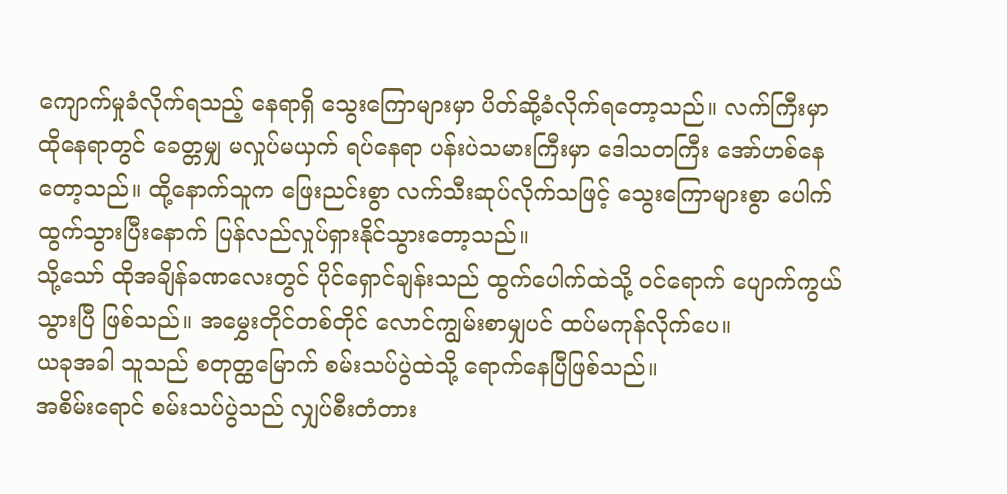ကျောက်မှုခံလိုက်ရသည့် နေရာရှိ သွေးကြောများမှာ ပိတ်ဆို့ခံလိုက်ရတော့သည်။ လက်ကြီးမှာ ထိုနေရာတွင် ခေတ္တမျှ မလှုပ်မယှက် ရပ်နေရာ ပန်းပဲသမားကြီးမှာ ဒေါသတကြီး အော်ဟစ်နေတော့သည်။ ထို့နောက်သူက ဖြေးညင်းစွာ လက်သီးဆုပ်လိုက်သဖြင့် သွေးကြောများစွာ ပေါက်ထွက်သွားပြီးနောက် ပြန်လည်လှုပ်ရှားနိုင်သွားတော့သည်။
သို့သော် ထိုအချိန်ခဏလေးတွင် ပိုင်ရှောင်ချန်းသည် ထွက်ပေါက်ထဲသို့ ဝင်ရောက် ပျောက်ကွယ်သွားပြီ ဖြစ်သည်။ အမွှေးတိုင်တစ်တိုင် လောင်ကျွမ်းစာမျှပင် ထပ်မကုန်လိုက်ပေ။
ယခုအခါ သူသည် စတုတ္ထမြောက် စမ်းသပ်ပွဲထဲသို့ ရောက်နေပြီဖြစ်သည်။
အစိမ်းရောင် စမ်းသပ်ပွဲသည် လျှပ်စီးတံတား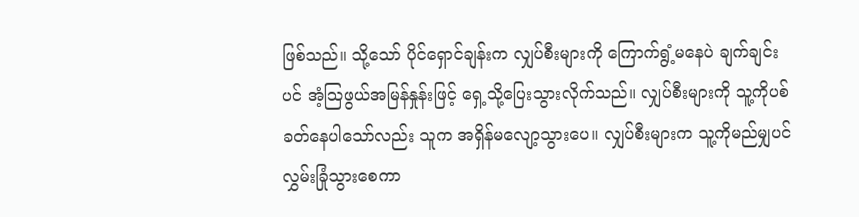ဖြစ်သည်။ သို့သော် ပိုင်ရှောင်ချန်းက လျှပ်စီးများကို ကြောက်ရွံ့မနေပဲ ချက်ချင်းပင် အံ့သြဖွယ်အမြန်နှုန်းဖြင့် ရှေ့သို့ပြေးသွားလိုက်သည်။ လျှပ်စီးများကို သူ့ကိုပစ်ခတ်နေပါသော်လည်း သူက အရှိန်မလျော့သွားပေ။ လျှပ်စီးများက သူ့ကိုမည်မျှပင် လွှမ်းခြုံသွားစေကာ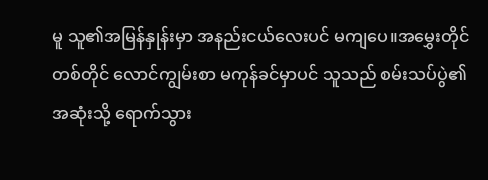မူ သူ၏အမြန်နှုန်းမှာ အနည်းငယ်လေးပင် မကျပေ။အမွှေးတိုင်တစ်တိုင် လောင်ကျွမ်းစာ မကုန်ခင်မှာပင် သူသည် စမ်းသပ်ပွဲ၏ အဆုံးသို့ ရောက်သွား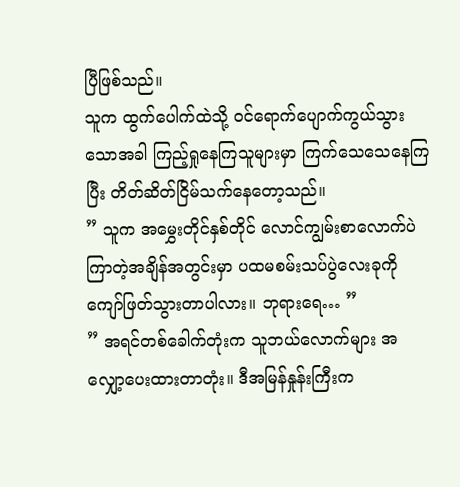ပြီဖြစ်သည်။
သူက ထွက်ပေါက်ထဲသို့ ဝင်ရောက်ပျောက်ကွယ်သွားသောအခါ ကြည့်ရှုနေကြသူများမှာ ကြက်သေသေနေကြပြီး တိတ်ဆိတ်ငြိမ်သက်နေတော့သည်။
” သူက အမွှေးတိုင်နှစ်တိုင် လောင်ကျွမ်းစာလောက်ပဲ ကြာတဲ့အချိန်အတွင်းမှာ ပထမစမ်းသပ်ပွဲလေးခုကို ကျော်ဖြတ်သွားတာပါလား။ ဘုရားရေ… ”
” အရင်တစ်ခေါက်တုံးက သူဘယ်လောက်များ အလျှော့ပေးထားတာတုံး။ ဒီအမြန်နှုန်းကြီးက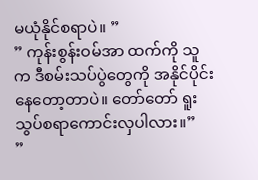မယုံနိုင်စရာပဲ။ ”
” ကုန်းစွန်းဝမ်အာ ထက်ကို သူက ဒီစမ်းသပ်ပွဲတွေကို အနိုင်ပိုင်းနေတော့တာပဲ။ တော်တော် ရူးသွပ်စရာကောင်းလှပါလား။”
”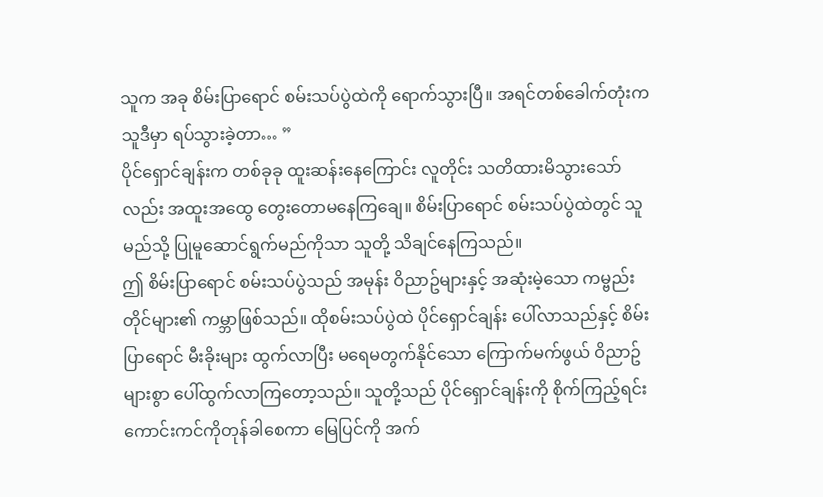သူက အခု စိမ်းပြာရောင် စမ်းသပ်ပွဲထဲကို ရောက်သွားပြီ။ အရင်တစ်ခေါက်တုံးက သူဒီမှာ ရပ်သွားခဲ့တာ… ”
ပိုင်ရှောင်ချန်းက တစ်ခုခု ထူးဆန်းနေကြောင်း လူတိုင်း သတိထားမိသွားသော်လည်း အထူးအထွေ တွေးတောမနေကြချေ။ စိမ်းပြာရောင် စမ်းသပ်ပွဲထဲတွင် သူ မည်သို့ ပြုမူဆောင်ရွက်မည်ကိုသာ သူတို့ သိချင်နေကြသည်။
ဤ စိမ်းပြာရောင် စမ်းသပ်ပွဲသည် အမုန်း ဝိညာဥ်များနှင့် အဆုံးမဲ့သော ကမ္ဗည်းတိုင်များ၏ ကမ္ဘာဖြစ်သည်။ ထိုစမ်းသပ်ပွဲထဲ ပိုင်ရှောင်ချန်း ပေါ်လာသည်နှင့် စိမ်းပြာရောင် မီးခိုးများ ထွက်လာပြီး မရေမတွက်နိုင်သော ကြောက်မက်ဖွယ် ဝိညာဥ်များစွာ ပေါ်ထွက်လာကြတော့သည်။ သူတို့သည် ပိုင်ရှောင်ချန်းကို စိုက်ကြည့်ရင်း ကောင်းကင်ကိုတုန်ခါစေကာ မြေပြင်ကို အက်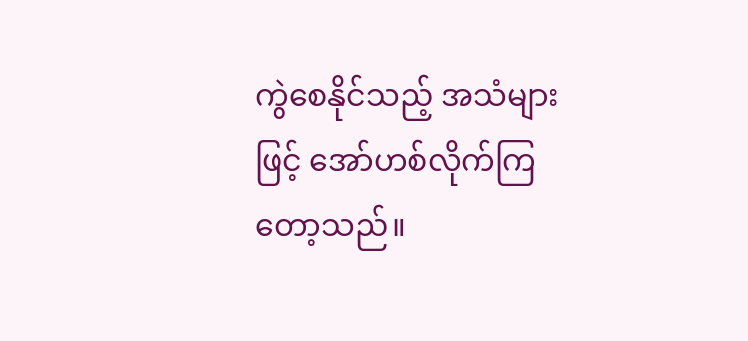ကွဲစေနိုင်သည့် အသံများဖြင့် အော်ဟစ်လိုက်ကြတော့သည်။